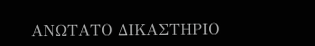ΑΝΩΤΑΤΟ ΔΙΚΑΣΤΗΡΙΟ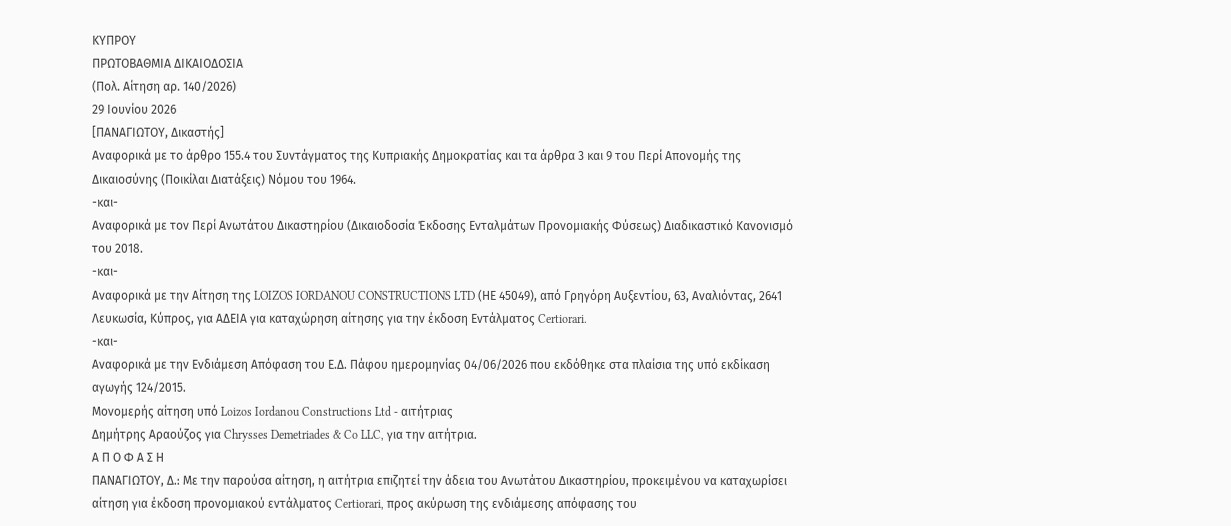ΚΥΠΡΟΥ
ΠΡΩΤΟΒΑΘΜΙΑ ΔΙΚΑΙΟΔΟΣΙΑ
(Πολ. Αίτηση αρ. 140/2026)
29 Ιουνίου 2026
[ΠΑΝΑΓΙΩΤΟΥ, Δικαστής]
Αναφορικά με το άρθρο 155.4 του Συντάγματος της Κυπριακής Δημοκρατίας και τα άρθρα 3 και 9 του Περί Απονομής της Δικαιοσύνης (Ποικίλαι Διατάξεις) Νόμου του 1964.
-και-
Αναφορικά με τον Περί Ανωτάτου Δικαστηρίου (Δικαιοδοσία Έκδοσης Ενταλμάτων Προνομιακής Φύσεως) Διαδικαστικό Κανονισμό του 2018.
-και-
Αναφορικά με την Αίτηση της LOIZOS IORDANOU CONSTRUCTIONS LTD (ΗΕ 45049), από Γρηγόρη Αυξεντίου, 63, Αναλιόντας, 2641 Λευκωσία, Κύπρος, για ΑΔΕΙΑ για καταχώρηση αίτησης για την έκδοση Εντάλματος Certiorari.
-και-
Αναφορικά με την Ενδιάμεση Απόφαση του Ε.Δ. Πάφου ημερομηνίας 04/06/2026 που εκδόθηκε στα πλαίσια της υπό εκδίκαση αγωγής 124/2015.
Μονομερής αίτηση υπό Loizos Iordanou Constructions Ltd - αιτήτριας
Δημήτρης Αραούζος για Chrysses Demetriades & Co LLC, για την αιτήτρια.
Α Π Ο Φ Α Σ Η
ΠΑΝΑΓΙΩΤΟΥ, Δ.: Με την παρούσα αίτηση, η αιτήτρια επιζητεί την άδεια του Ανωτάτου Δικαστηρίου, προκειμένου να καταχωρίσει αίτηση για έκδοση προνομιακού εντάλματος Certiorari, προς ακύρωση της ενδιάμεσης απόφασης του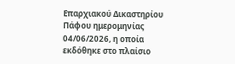Επαρχιακού Δικαστηρίου Πάφου ημερομηνίας 04/06/2026, η οποία εκδόθηκε στο πλαίσιο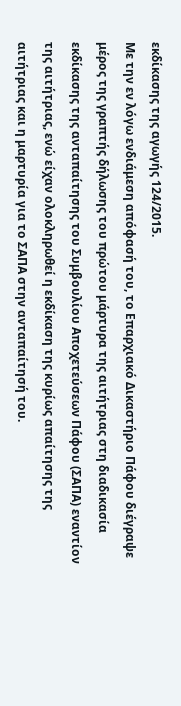εκδίκασης της αγωγής 124/2015.
Με την εν λόγω ενδιάμεση απόφασή του, το Επαρχιακό Δικαστήριο Πάφου διέγραψε μέρος της γραπτής δήλωσης του πρώτου μάρτυρα της αιτήτριας στη διαδικασία εκδίκασης της ανταπαίτησης του Συμβουλίου Αποχετεύσεων Πάφου (ΣΑΠΑ) εναντίον της αιτήτριας, ενώ είχαν ολοκληρωθεί η εκδίκαση της κυρίως απαίτησης της αιτήτριας και η μαρτυρία για το ΣΑΠΑ στην ανταπαίτησή του.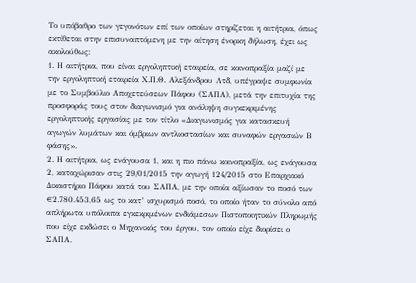Το υπόβαθρο των γεγονότων επί των οποίων στηρίζεται η αιτήτρια, όπως εκτίθεται στην επισυναπτόμενη με την αίτηση ένορκη δήλωση, έχει ως ακολούθως:
1. Η αιτήτρια, που είναι εργοληπτική εταιρεία, σε κοινοπραξία μαζί με την εργοληπτική εταιρεία Χ.Π.Θ. Αλεξάνδρου Λτδ, υπέγραψε συμφωνία με το Συμβούλιο Αποχετεύσεων Πάφου (ΣΑΠΑ), μετά την επιτυχία της προσφοράς τους στον διαγωνισμό για ανάληψη συγκεκριμένης εργοληπτικής εργασίας με τον τίτλο «Διαγωνισμός για κατασκευή αγωγών λυμάτων και όμβριων αντλιοστασίων και συναφών εργασιών Β φάσης».
2. Η αιτήτρια, ως ενάγουσα 1, και η πιο πάνω κοινοπραξία, ως ενάγουσα 2, καταχώρισαν στις 29/01/2015 την αγωγή 124/2015 στο Επαρχιακό Δικαστήριο Πάφου κατά του ΣΑΠΑ, με την οποία αξίωσαν το ποσό των €2.780.453,65 ως το κατ’ ισχυρισμό ποσό, το οποίο ήταν το σύνολο από απλήρωτα υπόλοιπα εγκεκριμένων ενδιάμεσων Πιστοποιητικών Πληρωμής που είχε εκδώσει ο Μηχανικός του έργου, τον οποίο είχε διορίσει ο ΣΑΠΑ.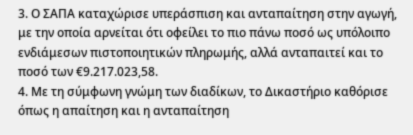3. Ο ΣΑΠΑ καταχώρισε υπεράσπιση και ανταπαίτηση στην αγωγή, με την οποία αρνείται ότι οφείλει το πιο πάνω ποσό ως υπόλοιπο ενδιάμεσων πιστοποιητικών πληρωμής, αλλά ανταπαιτεί και το ποσό των €9.217.023,58.
4. Με τη σύμφωνη γνώμη των διαδίκων, το Δικαστήριο καθόρισε όπως η απαίτηση και η ανταπαίτηση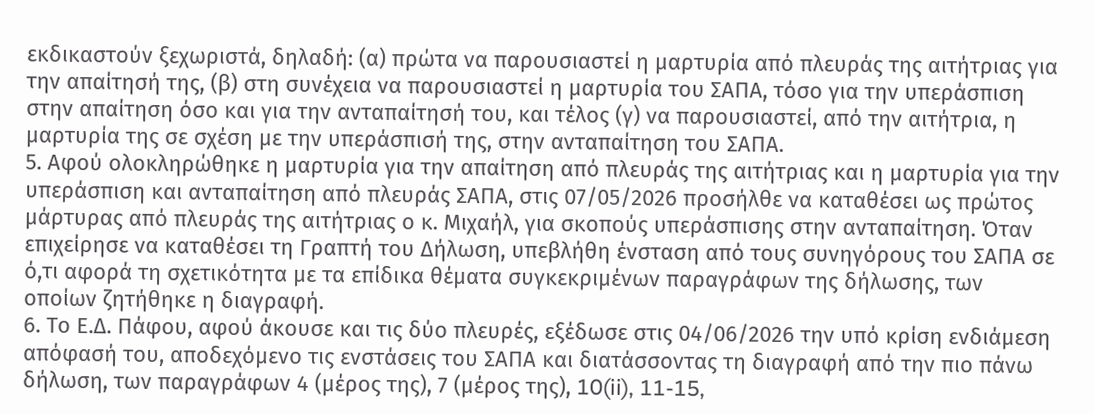εκδικαστούν ξεχωριστά, δηλαδή: (α) πρώτα να παρουσιαστεί η μαρτυρία από πλευράς της αιτήτριας για την απαίτησή της, (β) στη συνέχεια να παρουσιαστεί η μαρτυρία του ΣΑΠΑ, τόσο για την υπεράσπιση στην απαίτηση όσο και για την ανταπαίτησή του, και τέλος (γ) να παρουσιαστεί, από την αιτήτρια, η μαρτυρία της σε σχέση με την υπεράσπισή της, στην ανταπαίτηση του ΣΑΠΑ.
5. Αφού ολοκληρώθηκε η μαρτυρία για την απαίτηση από πλευράς της αιτήτριας και η μαρτυρία για την υπεράσπιση και ανταπαίτηση από πλευράς ΣΑΠΑ, στις 07/05/2026 προσήλθε να καταθέσει ως πρώτος μάρτυρας από πλευράς της αιτήτριας ο κ. Μιχαήλ, για σκοπούς υπεράσπισης στην ανταπαίτηση. Όταν επιχείρησε να καταθέσει τη Γραπτή του Δήλωση, υπεβλήθη ένσταση από τους συνηγόρους του ΣΑΠΑ σε ό,τι αφορά τη σχετικότητα με τα επίδικα θέματα συγκεκριμένων παραγράφων της δήλωσης, των οποίων ζητήθηκε η διαγραφή.
6. Το Ε.Δ. Πάφου, αφού άκουσε και τις δύο πλευρές, εξέδωσε στις 04/06/2026 την υπό κρίση ενδιάμεση απόφασή του, αποδεχόμενο τις ενστάσεις του ΣΑΠΑ και διατάσσοντας τη διαγραφή από την πιο πάνω δήλωση, των παραγράφων 4 (μέρος της), 7 (μέρος της), 10(ii), 11-15,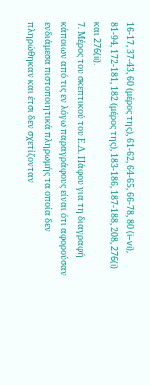16-17, 37-43, 60 (μέρος της), 61-62, 64-65, 66-78, 80 (i–vi), 81-94, 172-181, 182 (μέρος της), 183-186, 187-188, 208, 276(i) και 276(ii).
7. Μέρος του σκεπτικού του Ε.Δ. Πάφου για τη διαγραφή κάποιων από τις εν λόγω παραγράφους είναι ότι αφορούσαν ενδιάμεσα πιστοποιητικά πληρωμής τα οποία δεν πληρώθηκαν και έτσι δεν σχετίζονταν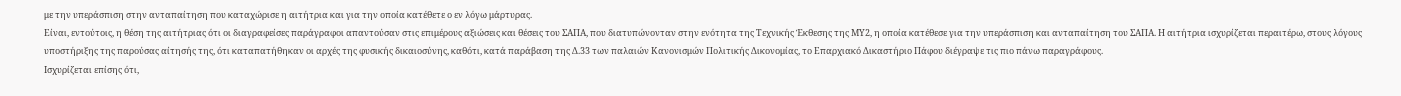με την υπεράσπιση στην ανταπαίτηση που καταχώρισε η αιτήτρια και για την οποία κατέθετε ο εν λόγω μάρτυρας.
Είναι, εντούτοις, η θέση της αιτήτριας ότι οι διαγραφείσες παράγραφοι απαντούσαν στις επιμέρους αξιώσεις και θέσεις του ΣΑΠΑ, που διατυπώνονταν στην ενότητα της Τεχνικής Έκθεσης της ΜΥ2, η οποία κατέθεσε για την υπεράσπιση και ανταπαίτηση του ΣΑΠΑ. Η αιτήτρια ισχυρίζεται περαιτέρω, στους λόγους υποστήριξης της παρούσας αίτησής της, ότι καταπατήθηκαν οι αρχές της φυσικής δικαιοσύνης, καθότι, κατά παράβαση της Δ.33 των παλαιών Κανονισμών Πολιτικής Δικονομίας, το Επαρχιακό Δικαστήριο Πάφου διέγραψε τις πιο πάνω παραγράφους.
Ισχυρίζεται επίσης ότι,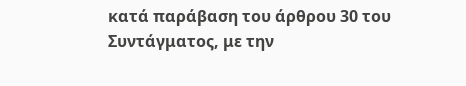κατά παράβαση του άρθρου 30 του Συντάγματος, με την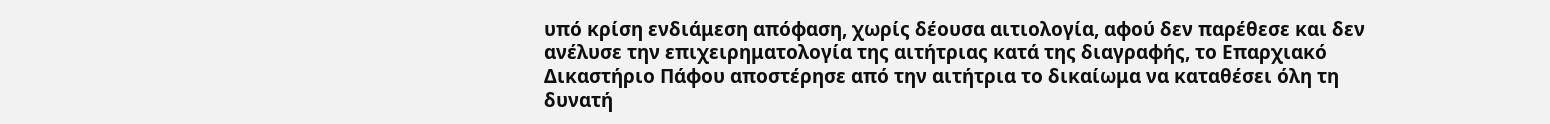υπό κρίση ενδιάμεση απόφαση, χωρίς δέουσα αιτιολογία, αφού δεν παρέθεσε και δεν ανέλυσε την επιχειρηματολογία της αιτήτριας κατά της διαγραφής, το Επαρχιακό Δικαστήριο Πάφου αποστέρησε από την αιτήτρια το δικαίωμα να καταθέσει όλη τη δυνατή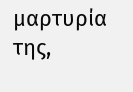μαρτυρία της,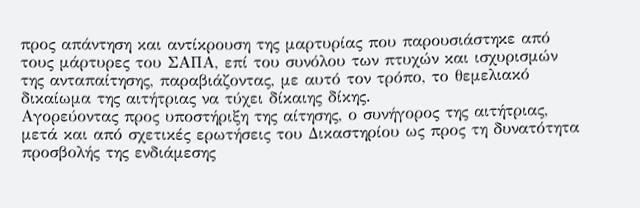προς απάντηση και αντίκρουση της μαρτυρίας που παρουσιάστηκε από τους μάρτυρες του ΣΑΠΑ, επί του συνόλου των πτυχών και ισχυρισμών της ανταπαίτησης, παραβιάζοντας, με αυτό τον τρόπο, το θεμελιακό δικαίωμα της αιτήτριας να τύχει δίκαιης δίκης.
Αγορεύοντας προς υποστήριξη της αίτησης, ο συνήγορος της αιτήτριας, μετά και από σχετικές ερωτήσεις του Δικαστηρίου ως προς τη δυνατότητα προσβολής της ενδιάμεσης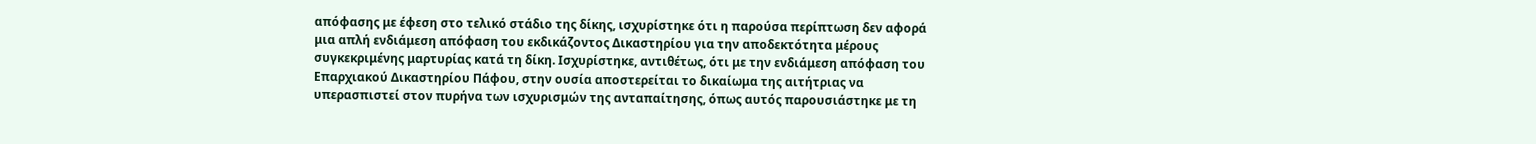απόφασης με έφεση στο τελικό στάδιο της δίκης, ισχυρίστηκε ότι η παρούσα περίπτωση δεν αφορά μια απλή ενδιάμεση απόφαση του εκδικάζοντος Δικαστηρίου για την αποδεκτότητα μέρους συγκεκριμένης μαρτυρίας κατά τη δίκη. Ισχυρίστηκε, αντιθέτως, ότι με την ενδιάμεση απόφαση του Επαρχιακού Δικαστηρίου Πάφου, στην ουσία αποστερείται το δικαίωμα της αιτήτριας να υπερασπιστεί στον πυρήνα των ισχυρισμών της ανταπαίτησης, όπως αυτός παρουσιάστηκε με τη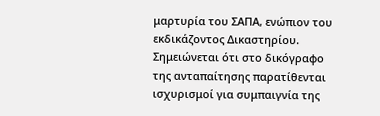μαρτυρία του ΣΑΠΑ, ενώπιον του εκδικάζοντος Δικαστηρίου.
Σημειώνεται ότι στο δικόγραφο της ανταπαίτησης παρατίθενται ισχυρισμοί για συμπαιγνία της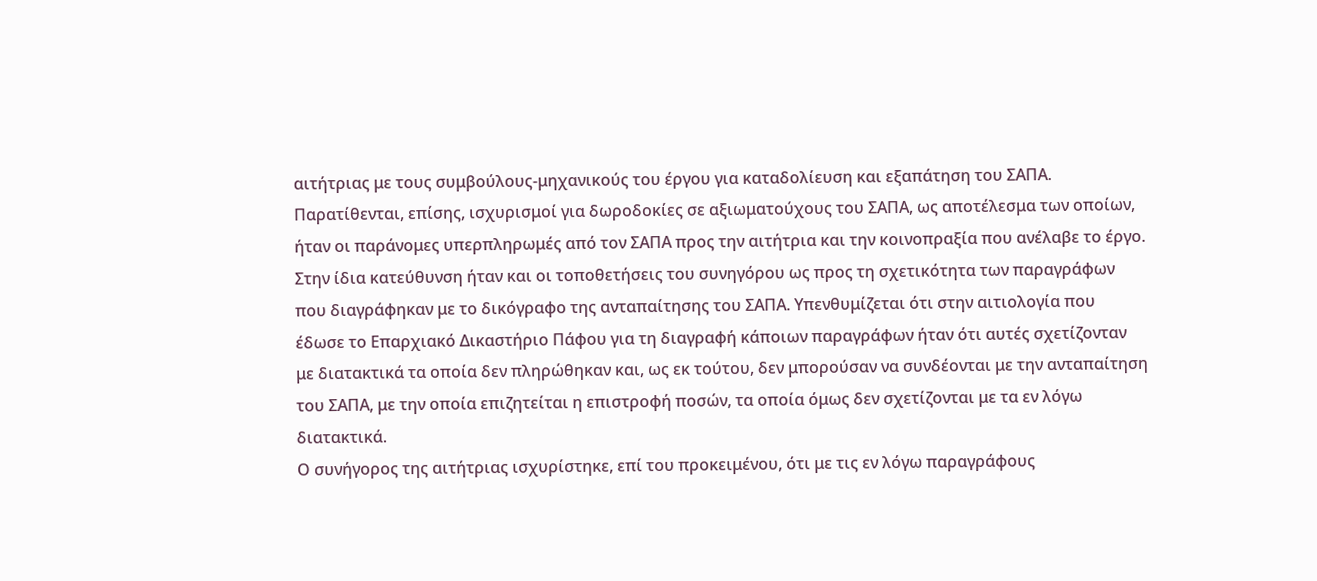αιτήτριας με τους συμβούλους-μηχανικούς του έργου για καταδολίευση και εξαπάτηση του ΣΑΠΑ. Παρατίθενται, επίσης, ισχυρισμοί για δωροδοκίες σε αξιωματούχους του ΣΑΠΑ, ως αποτέλεσμα των οποίων, ήταν οι παράνομες υπερπληρωμές από τον ΣΑΠΑ προς την αιτήτρια και την κοινοπραξία που ανέλαβε το έργο.
Στην ίδια κατεύθυνση ήταν και οι τοποθετήσεις του συνηγόρου ως προς τη σχετικότητα των παραγράφων που διαγράφηκαν με το δικόγραφο της ανταπαίτησης του ΣΑΠΑ. Υπενθυμίζεται ότι στην αιτιολογία που έδωσε το Επαρχιακό Δικαστήριο Πάφου για τη διαγραφή κάποιων παραγράφων ήταν ότι αυτές σχετίζονταν με διατακτικά τα οποία δεν πληρώθηκαν και, ως εκ τούτου, δεν μπορούσαν να συνδέονται με την ανταπαίτηση του ΣΑΠΑ, με την οποία επιζητείται η επιστροφή ποσών, τα οποία όμως δεν σχετίζονται με τα εν λόγω διατακτικά.
Ο συνήγορος της αιτήτριας ισχυρίστηκε, επί του προκειμένου, ότι με τις εν λόγω παραγράφους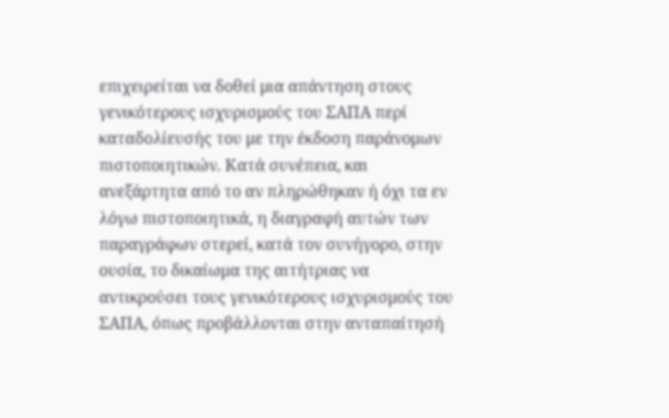επιχειρείται να δοθεί μια απάντηση στους γενικότερους ισχυρισμούς του ΣΑΠΑ περί καταδολίευσής του με την έκδοση παράνομων πιστοποιητικών. Κατά συνέπεια, και ανεξάρτητα από το αν πληρώθηκαν ή όχι τα εν λόγω πιστοποιητικά, η διαγραφή αυτών των παραγράφων στερεί, κατά τον συνήγορο, στην ουσία, το δικαίωμα της αιτήτριας να αντικρούσει τους γενικότερους ισχυρισμούς του ΣΑΠΑ, όπως προβάλλονται στην ανταπαίτησή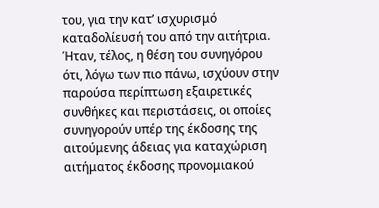του, για την κατ’ ισχυρισμό καταδολίευσή του από την αιτήτρια.
Ήταν, τέλος, η θέση του συνηγόρου ότι, λόγω των πιο πάνω, ισχύουν στην παρούσα περίπτωση εξαιρετικές συνθήκες και περιστάσεις, οι οποίες συνηγορούν υπέρ της έκδοσης της αιτούμενης άδειας για καταχώριση αιτήματος έκδοσης προνομιακού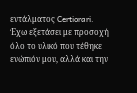εντάλματος Certiorari.
Έχω εξετάσει με προσοχή όλο το υλικό που τέθηκε ενώπιόν μου, αλλά και την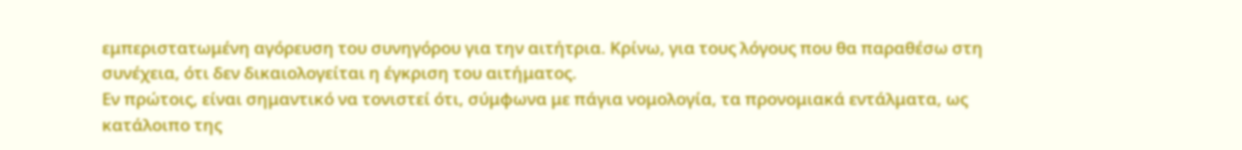εμπεριστατωμένη αγόρευση του συνηγόρου για την αιτήτρια. Κρίνω, για τους λόγους που θα παραθέσω στη συνέχεια, ότι δεν δικαιολογείται η έγκριση του αιτήματος.
Εν πρώτοις, είναι σημαντικό να τονιστεί ότι, σύμφωνα με πάγια νομολογία, τα προνομιακά εντάλματα, ως κατάλοιπο της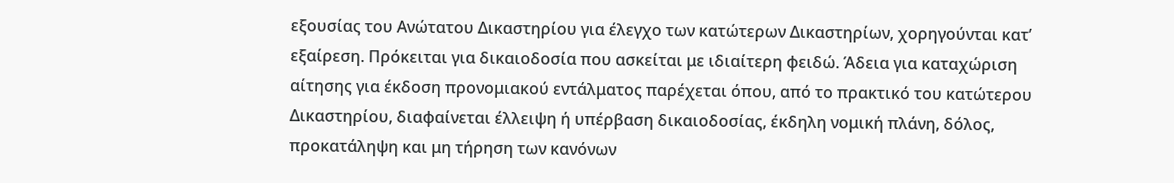εξουσίας του Ανώτατου Δικαστηρίου για έλεγχο των κατώτερων Δικαστηρίων, χορηγούνται κατ’ εξαίρεση. Πρόκειται για δικαιοδοσία που ασκείται με ιδιαίτερη φειδώ. Άδεια για καταχώριση αίτησης για έκδοση προνομιακού εντάλματος παρέχεται όπου, από το πρακτικό του κατώτερου Δικαστηρίου, διαφαίνεται έλλειψη ή υπέρβαση δικαιοδοσίας, έκδηλη νομική πλάνη, δόλος, προκατάληψη και μη τήρηση των κανόνων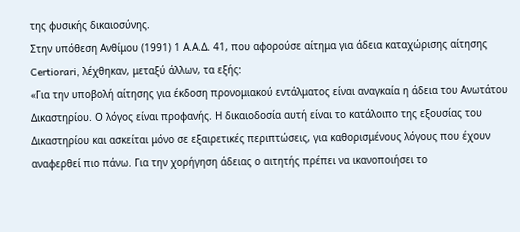της φυσικής δικαιοσύνης.
Στην υπόθεση Ανθίμου (1991) 1 Α.Α.Δ. 41, που αφορούσε αίτημα για άδεια καταχώρισης αίτησης Certiorari, λέχθηκαν, μεταξύ άλλων, τα εξής:
«Για την υποβολή αίτησης για έκδοση προνομιακού εντάλματος είναι αναγκαία η άδεια του Ανωτάτου Δικαστηρίου. Ο λόγος είναι προφανής. Η δικαιοδοσία αυτή είναι το κατάλοιπο της εξουσίας του Δικαστηρίου και ασκείται μόνο σε εξαιρετικές περιπτώσεις, για καθορισμένους λόγους που έχουν αναφερθεί πιο πάνω. Για την χορήγηση άδειας ο αιτητής πρέπει να ικανοποιήσει το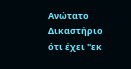Ανώτατο Δικαστήριο ότι έχει "εκ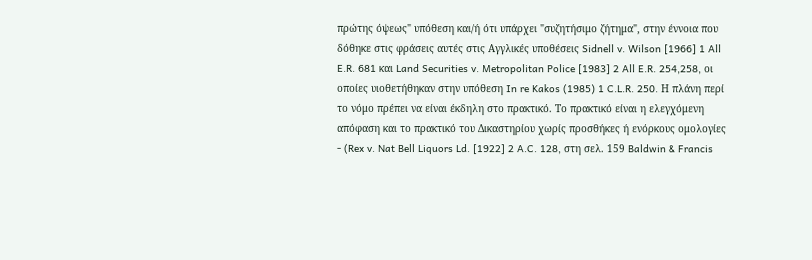πρώτης όψεως" υπόθεση και/ή ότι υπάρχει "συζητήσιμο ζήτημα", στην έννοια που δόθηκε στις φράσεις αυτές στις Αγγλικές υποθέσεις Sidnell v. Wilson [1966] 1 All E.R. 681 και Land Securities v. Metropolitan Police [1983] 2 All E.R. 254,258, οι οποίες υιοθετήθηκαν στην υπόθεση In re Kakos (1985) 1 C.L.R. 250. Η πλάνη περί το νόμο πρέπει να είναι έκδηλη στο πρακτικό. Το πρακτικό είναι η ελεγχόμενη απόφαση και το πρακτικό του Δικαστηρίου χωρίς προσθήκες ή ενόρκους ομολογίες - (Rex v. Nat Bell Liquors Ld. [1922] 2 A.C. 128, στη σελ. 159 Baldwin & Francis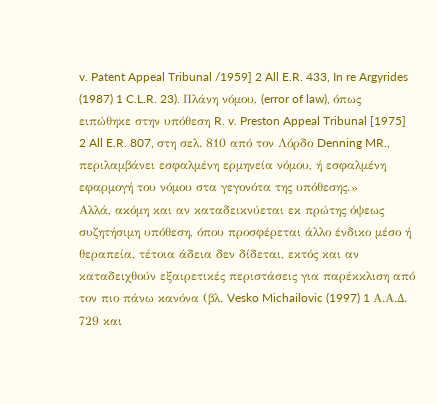v. Patent Appeal Tribunal /1959] 2 All E.R. 433, In re Argyrides (1987) 1 C.L.R. 23). Πλάνη νόμου, (error of law), όπως ειπώθηκε στην υπόθεση R. v. Preston Appeal Tribunal [1975] 2 All E.R. 807, στη σελ. 810 από τον Λόρδο Denning MR., περιλαμβάνει εσφαλμένη ερμηνεία νόμου, ή εσφαλμένη εφαρμογή του νόμου στα γεγονότα της υπόθεσης.»
Αλλά, ακόμη και αν καταδεικνύεται εκ πρώτης όψεως συζητήσιμη υπόθεση, όπου προσφέρεται άλλο ένδικο μέσο ή θεραπεία, τέτοια άδεια δεν δίδεται, εκτός και αν καταδειχθούν εξαιρετικές περιστάσεις για παρέκκλιση από τον πιο πάνω κανόνα (βλ. Vesko Michailovic (1997) 1 Α.Α.Δ. 729 και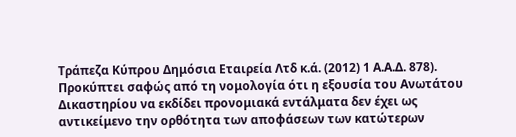Τράπεζα Κύπρου Δημόσια Εταιρεία Λτδ κ.ά. (2012) 1 Α.Α.Δ. 878).
Προκύπτει σαφώς από τη νομολογία ότι η εξουσία του Ανωτάτου Δικαστηρίου να εκδίδει προνομιακά εντάλματα δεν έχει ως αντικείμενο την ορθότητα των αποφάσεων των κατώτερων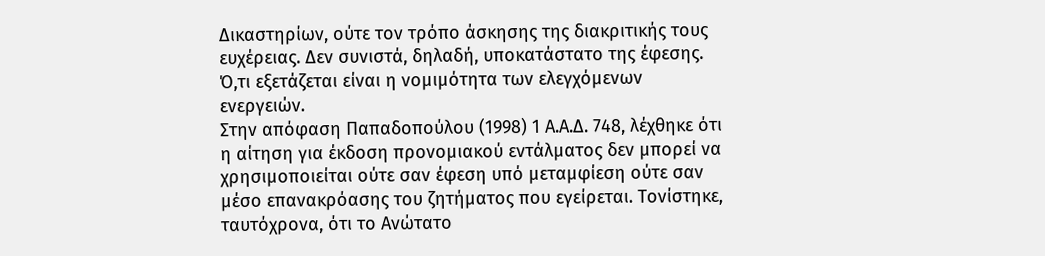Δικαστηρίων, ούτε τον τρόπο άσκησης της διακριτικής τους ευχέρειας. Δεν συνιστά, δηλαδή, υποκατάστατο της έφεσης. Ό,τι εξετάζεται είναι η νομιμότητα των ελεγχόμενων ενεργειών.
Στην απόφαση Παπαδοπούλου (1998) 1 Α.Α.Δ. 748, λέχθηκε ότι η αίτηση για έκδοση προνομιακού εντάλματος δεν μπορεί να χρησιμοποιείται ούτε σαν έφεση υπό μεταμφίεση ούτε σαν μέσο επανακρόασης του ζητήματος που εγείρεται. Τονίστηκε, ταυτόχρονα, ότι το Ανώτατο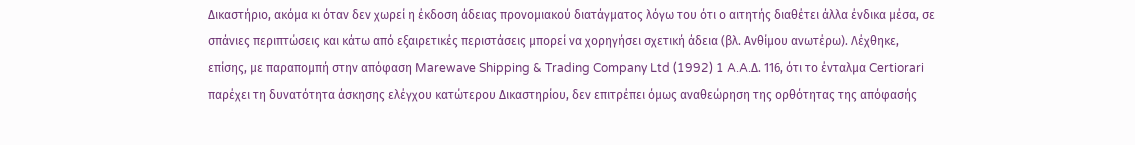Δικαστήριο, ακόμα κι όταν δεν χωρεί η έκδοση άδειας προνομιακού διατάγματος λόγω του ότι ο αιτητής διαθέτει άλλα ένδικα μέσα, σε σπάνιες περιπτώσεις και κάτω από εξαιρετικές περιστάσεις μπορεί να χορηγήσει σχετική άδεια (βλ. Ανθίμου ανωτέρω). Λέχθηκε, επίσης, με παραπομπή στην απόφαση Marewave Shipping & Trading Company Ltd (1992) 1 A.A.Δ. 116, ότι το ένταλμα Certiorari παρέχει τη δυνατότητα άσκησης ελέγχου κατώτερου Δικαστηρίου, δεν επιτρέπει όμως αναθεώρηση της ορθότητας της απόφασής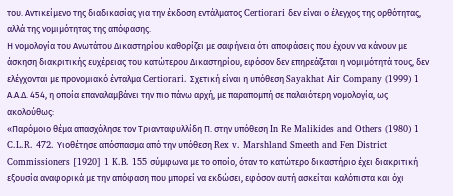του. Αντικείμενο της διαδικασίας για την έκδοση εντάλματος Certiorari δεν είναι ο έλεγχος της ορθότητας, αλλά της νομιμότητας της απόφασης.
Η νομολογία του Ανωτάτου Δικαστηρίου καθορίζει με σαφήνεια ότι αποφάσεις που έχουν να κάνουν με άσκηση διακριτικής ευχέρειας του κατώτερου Δικαστηρίου, εφόσον δεν επηρεάζεται η νομιμότητά τους, δεν ελέγχονται με προνομιακό ένταλμα Certiorari. Σχετική είναι η υπόθεση Sayakhat Air Company (1999) 1 Α.Α.Δ. 454, η οποία επαναλαμβάνει την πιο πάνω αρχή, με παραπομπή σε παλαιότερη νομολογία, ως ακολούθως:
«Παρόμοιο θέμα απασχόλησε τον Τριανταφυλλίδη Π. στην υπόθεση In Re Malikides and Others (1980) 1 C.L.R. 472. Υιοθέτησε απόσπασμα από την υπόθεση Rex v. Marshland Smeeth and Fen District Commissioners [1920] 1 K.B. 155 σύμφωνα με το οποίο, όταν το κατώτερο δικαστήριο έχει διακριτική εξουσία αναφορικά με την απόφαση που μπορεί να εκδώσει, εφόσον αυτή ασκείται καλόπιστα και όχι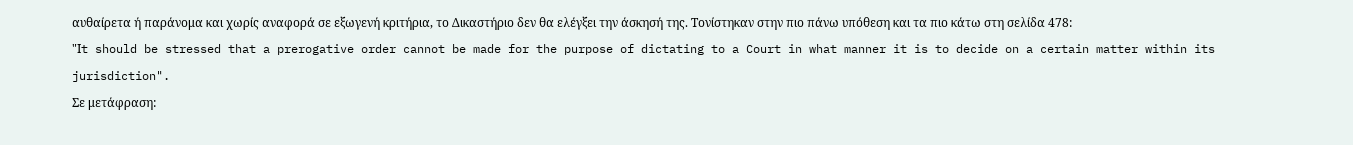αυθαίρετα ή παράνομα και χωρίς αναφορά σε εξωγενή κριτήρια, το Δικαστήριο δεν θα ελέγξει την άσκησή της. Τονίστηκαν στην πιο πάνω υπόθεση και τα πιο κάτω στη σελίδα 478:
"Ιt should be stressed that a prerogative order cannot be made for the purpose of dictating to a Court in what manner it is to decide on a certain matter within its jurisdiction".
Σε μετάφραση: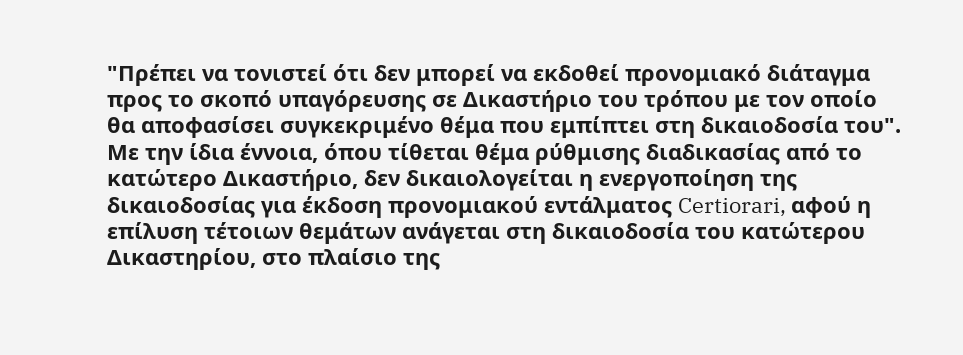"Πρέπει να τονιστεί ότι δεν μπορεί να εκδοθεί προνομιακό διάταγμα προς το σκοπό υπαγόρευσης σε Δικαστήριο του τρόπου με τον οποίο θα αποφασίσει συγκεκριμένο θέμα που εμπίπτει στη δικαιοδοσία του".
Με την ίδια έννοια, όπου τίθεται θέμα ρύθμισης διαδικασίας από το κατώτερο Δικαστήριο, δεν δικαιολογείται η ενεργοποίηση της δικαιοδοσίας για έκδοση προνομιακού εντάλματος Certiorari, αφού η επίλυση τέτοιων θεμάτων ανάγεται στη δικαιοδοσία του κατώτερου Δικαστηρίου, στο πλαίσιο της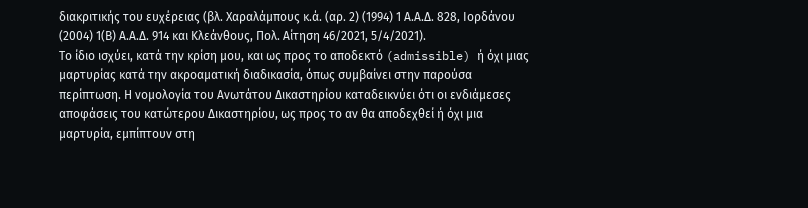διακριτικής του ευχέρειας (βλ. Χαραλάμπους κ.ά. (αρ. 2) (1994) 1 Α.Α.Δ. 828, Ιορδάνου (2004) 1(Β) Α.Α.Δ. 914 και Κλεάνθους, Πολ. Αίτηση 46/2021, 5/4/2021).
Το ίδιο ισχύει, κατά την κρίση μου, και ως προς το αποδεκτό (admissible) ή όχι μιας μαρτυρίας κατά την ακροαματική διαδικασία, όπως συμβαίνει στην παρούσα περίπτωση. Η νομολογία του Ανωτάτου Δικαστηρίου καταδεικνύει ότι οι ενδιάμεσες αποφάσεις του κατώτερου Δικαστηρίου, ως προς το αν θα αποδεχθεί ή όχι μια μαρτυρία, εμπίπτουν στη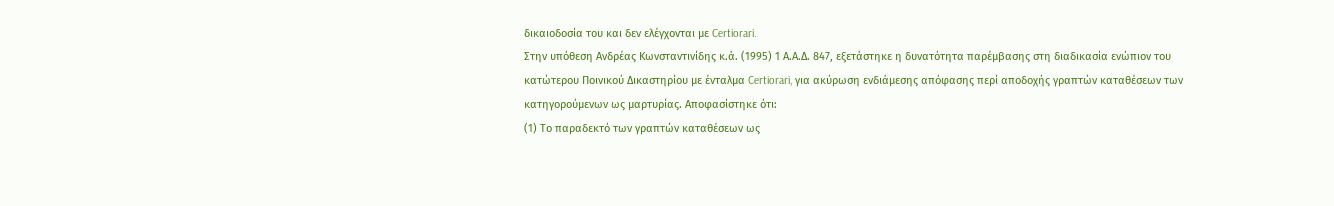δικαιοδοσία του και δεν ελέγχονται με Certiorari.
Στην υπόθεση Ανδρέας Κωνσταντινίδης κ.ά. (1995) 1 Α.Α.Δ. 847, εξετάστηκε η δυνατότητα παρέμβασης στη διαδικασία ενώπιον του κατώτερου Ποινικού Δικαστηρίου με ένταλμα Certiorari, για ακύρωση ενδιάμεσης απόφασης περί αποδοχής γραπτών καταθέσεων των κατηγορούμενων ως μαρτυρίας. Αποφασίστηκε ότι:
(1) Το παραδεκτό των γραπτών καταθέσεων ως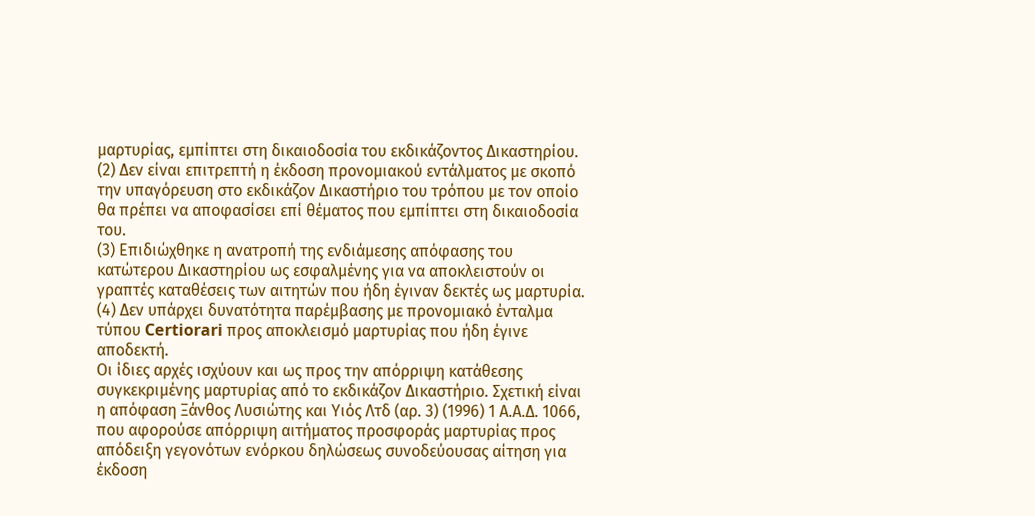μαρτυρίας, εμπίπτει στη δικαιοδοσία του εκδικάζοντος Δικαστηρίου.
(2) Δεν είναι επιτρεπτή η έκδοση προνομιακού εντάλματος με σκοπό την υπαγόρευση στο εκδικάζον Δικαστήριο του τρόπου με τον οποίο θα πρέπει να αποφασίσει επί θέματος που εμπίπτει στη δικαιοδοσία του.
(3) Επιδιώχθηκε η ανατροπή της ενδιάμεσης απόφασης του κατώτερου Δικαστηρίου ως εσφαλμένης για να αποκλειστούν οι γραπτές καταθέσεις των αιτητών που ήδη έγιναν δεκτές ως μαρτυρία.
(4) Δεν υπάρχει δυνατότητα παρέμβασης με προνομιακό ένταλμα τύπου Certiorari προς αποκλεισμό μαρτυρίας που ήδη έγινε αποδεκτή.
Οι ίδιες αρχές ισχύουν και ως προς την απόρριψη κατάθεσης συγκεκριμένης μαρτυρίας από το εκδικάζον Δικαστήριο. Σχετική είναι η απόφαση Ξάνθος Λυσιώτης και Υιός Λτδ (αρ. 3) (1996) 1 Α.Α.Δ. 1066, που αφορούσε απόρριψη αιτήματος προσφοράς μαρτυρίας προς απόδειξη γεγονότων ενόρκου δηλώσεως συνοδεύουσας αίτηση για έκδοση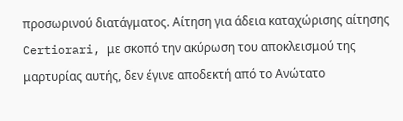προσωρινού διατάγματος. Αίτηση για άδεια καταχώρισης αίτησης Certiorari, με σκοπό την ακύρωση του αποκλεισμού της μαρτυρίας αυτής, δεν έγινε αποδεκτή από το Ανώτατο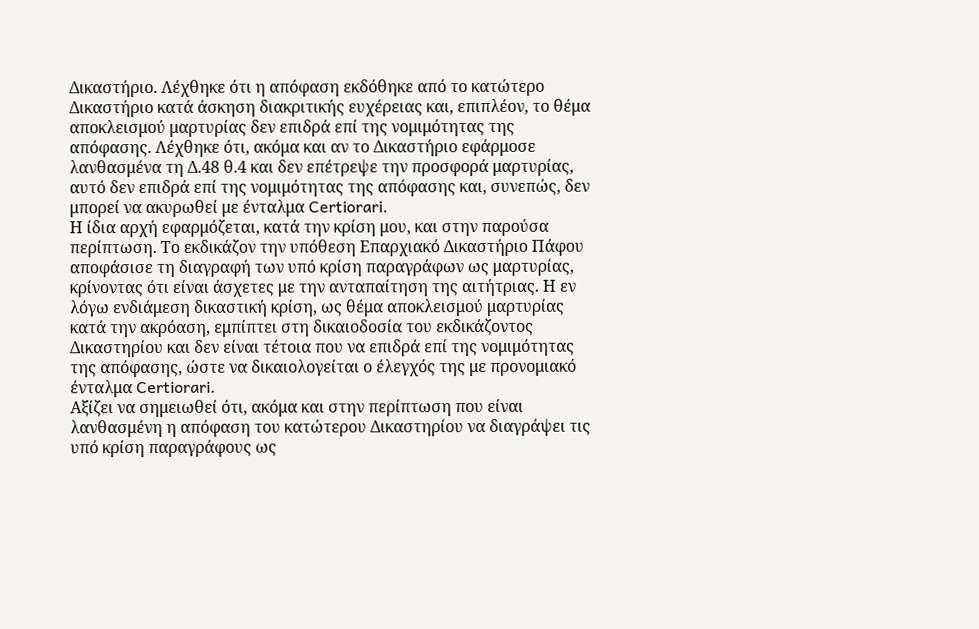Δικαστήριο. Λέχθηκε ότι η απόφαση εκδόθηκε από το κατώτερο Δικαστήριο κατά άσκηση διακριτικής ευχέρειας και, επιπλέον, το θέμα αποκλεισμού μαρτυρίας δεν επιδρά επί της νομιμότητας της απόφασης. Λέχθηκε ότι, ακόμα και αν το Δικαστήριο εφάρμοσε λανθασμένα τη Δ.48 θ.4 και δεν επέτρεψε την προσφορά μαρτυρίας, αυτό δεν επιδρά επί της νομιμότητας της απόφασης και, συνεπώς, δεν μπορεί να ακυρωθεί με ένταλμα Certiorari.
Η ίδια αρχή εφαρμόζεται, κατά την κρίση μου, και στην παρούσα περίπτωση. Το εκδικάζον την υπόθεση Επαρχιακό Δικαστήριο Πάφου αποφάσισε τη διαγραφή των υπό κρίση παραγράφων ως μαρτυρίας, κρίνοντας ότι είναι άσχετες με την ανταπαίτηση της αιτήτριας. Η εν λόγω ενδιάμεση δικαστική κρίση, ως θέμα αποκλεισμού μαρτυρίας κατά την ακρόαση, εμπίπτει στη δικαιοδοσία του εκδικάζοντος Δικαστηρίου και δεν είναι τέτοια που να επιδρά επί της νομιμότητας της απόφασης, ώστε να δικαιολογείται ο έλεγχός της με προνομιακό ένταλμα Certiorari.
Αξίζει να σημειωθεί ότι, ακόμα και στην περίπτωση που είναι λανθασμένη η απόφαση του κατώτερου Δικαστηρίου να διαγράψει τις υπό κρίση παραγράφους ως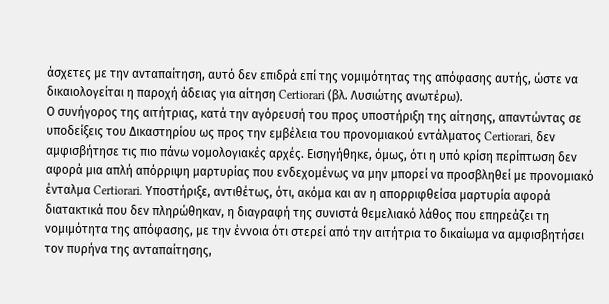άσχετες με την ανταπαίτηση, αυτό δεν επιδρά επί της νομιμότητας της απόφασης αυτής, ώστε να δικαιολογείται η παροχή άδειας για αίτηση Certiorari (βλ. Λυσιώτης ανωτέρω).
Ο συνήγορος της αιτήτριας, κατά την αγόρευσή του προς υποστήριξη της αίτησης, απαντώντας σε υποδείξεις του Δικαστηρίου ως προς την εμβέλεια του προνομιακού εντάλματος Certiorari, δεν αμφισβήτησε τις πιο πάνω νομολογιακές αρχές. Εισηγήθηκε, όμως, ότι η υπό κρίση περίπτωση δεν αφορά μια απλή απόρριψη μαρτυρίας που ενδεχομένως να μην μπορεί να προσβληθεί με προνομιακό ένταλμα Certiorari. Υποστήριξε, αντιθέτως, ότι, ακόμα και αν η απορριφθείσα μαρτυρία αφορά διατακτικά που δεν πληρώθηκαν, η διαγραφή της συνιστά θεμελιακό λάθος που επηρεάζει τη νομιμότητα της απόφασης, με την έννοια ότι στερεί από την αιτήτρια το δικαίωμα να αμφισβητήσει τον πυρήνα της ανταπαίτησης,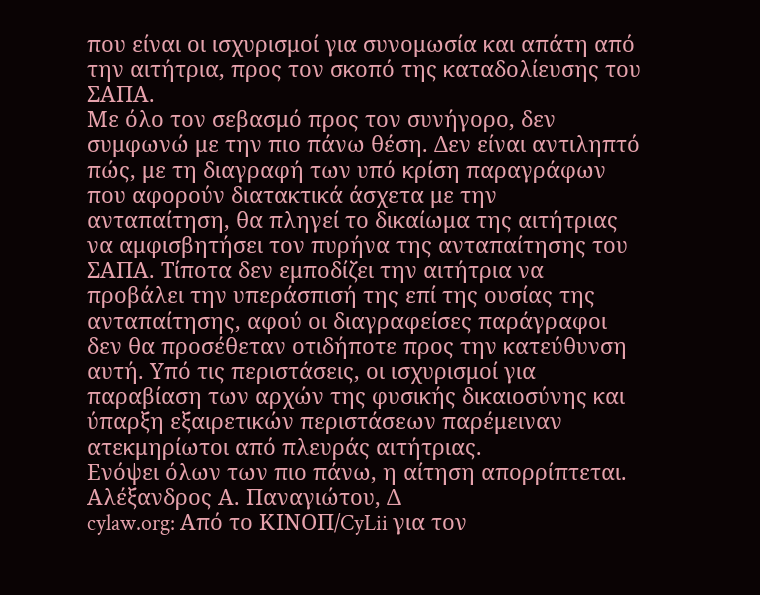που είναι οι ισχυρισμοί για συνομωσία και απάτη από την αιτήτρια, προς τον σκοπό της καταδολίευσης του ΣΑΠΑ.
Με όλο τον σεβασμό προς τον συνήγορο, δεν συμφωνώ με την πιο πάνω θέση. Δεν είναι αντιληπτό πώς, με τη διαγραφή των υπό κρίση παραγράφων που αφορούν διατακτικά άσχετα με την ανταπαίτηση, θα πληγεί το δικαίωμα της αιτήτριας να αμφισβητήσει τον πυρήνα της ανταπαίτησης του ΣΑΠΑ. Τίποτα δεν εμποδίζει την αιτήτρια να προβάλει την υπεράσπισή της επί της ουσίας της ανταπαίτησης, αφού οι διαγραφείσες παράγραφοι δεν θα προσέθεταν οτιδήποτε προς την κατεύθυνση αυτή. Υπό τις περιστάσεις, οι ισχυρισμοί για παραβίαση των αρχών της φυσικής δικαιοσύνης και ύπαρξη εξαιρετικών περιστάσεων παρέμειναν ατεκμηρίωτοι από πλευράς αιτήτριας.
Ενόψει όλων των πιο πάνω, η αίτηση απορρίπτεται.
Αλέξανδρος Α. Παναγιώτου, Δ
cylaw.org: Από το ΚΙΝOΠ/CyLii για τον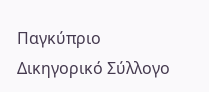Παγκύπριο Δικηγορικό Σύλλογο